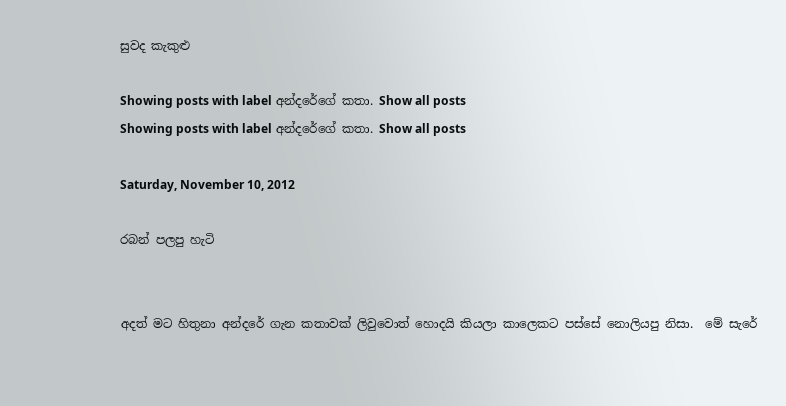සුවද කැකුළු

Showing posts with label අන්දරේගේ කතා. Show all posts
Showing posts with label අන්දරේගේ කතා. Show all posts

Saturday, November 10, 2012

රබන් පලපු හැටි


අදත් මට හිතුනා අන්දරේ ගැන කතාවක් ලිවුවොත් හොදයි කියලා කාලෙකට පස්සේ නොලියපු නිසා.  මේ සැරේ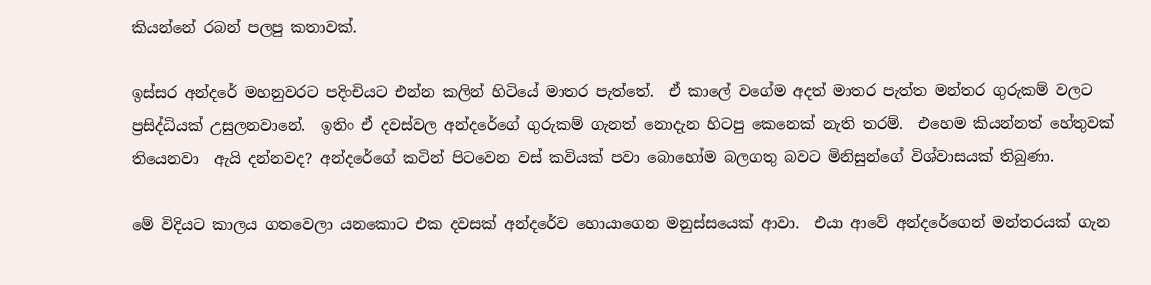කියන්නේ රබන් පලපු කතාවක්.

ඉස්සර අන්දරේ මහනුවරට පදිංචියට එන්න කලින් හිටියේ මාතර පැත්තේ.  ඒ කාලේ වගේම අදත් මාතර පැත්ත මන්තර ගුරුකම් වලට ප්‍රසිද්ධියක් උසුලනවානේ.  ඉතිං ඒ දවස්වල අන්දරේගේ ගුරුකම් ගැනත් නොදැන හිටපු කෙනෙක් නැති තරම්.  එහෙම කියන්නත් හේතුවක් තියෙනවා  ඇයි දන්නවද? අන්දරේගේ කටින් පිටවෙන වස් කවියක් පවා බොහෝම බලගතු බවට මිනිසුන්ගේ විශ්වාසයක් තිබුණා.

මේ විදියට කාලය ගතවෙලා යනකොට එක දවසක් අන්දරේව හොයාගෙන මනුස්සයෙක් ආවා.  එයා ආවේ අන්දරේගෙන් මන්තරයක් ගැන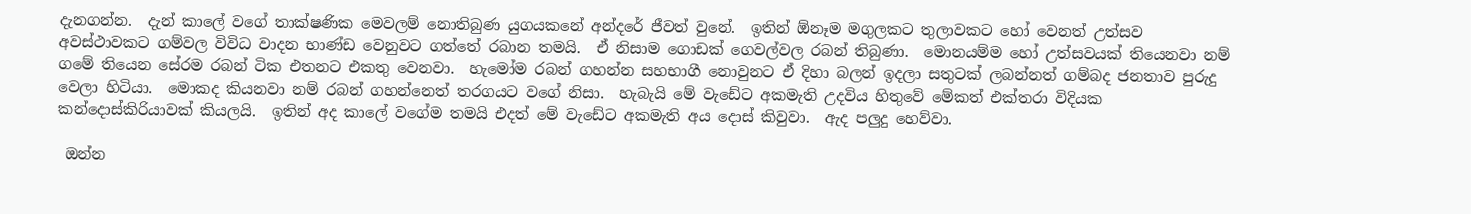දැනගන්න.  දැන් කාලේ වගේ තාක්ෂණික මෙවලම් නොතිබුණ යුගයකනේ අන්දරේ ජීවත් වුනේ.  ඉතින් ඕනෑම මගුලකට තුලාවකට හෝ වෙනත් උත්සව අවස්ථාවකට ගම්වල විවිධ වාදන භාණ්ඩ වෙනුවට ගත්තේ රබාන තමයි.  ඒ නිසාම ගොඩක් ගෙවල්වල රබන් තිබුණා.  මොනයම්ම හෝ උත්සවයක් තියෙනවා නම් ගමේ තියෙන සේරම රබන් ටික එතනට එකතු වෙනවා.  හැමෝම රබන් ගහන්න සහභාගී නොවුනට ඒ දිහා බලන් ඉදලා සතුටක් ලබන්නත් ගම්බද ජනතාව පුරුදු වෙලා හිටියා.  මොකද කියනවා නම් රබන් ගහන්නෙත් තරගයට වගේ නිසා.  හැබැයි මේ වැඩේට අකමැති උදවිය හිතුවේ මේකත් එක්තරා විදියක කන්දොස්කිරියාවක් කියලයි.  ඉතින් අද කාලේ වගේම තමයි එදත් මේ වැඩේට අකමැති අය දොස් කිවුවා.  ඇද පලුදු හෙව්වා.

 ඔන්න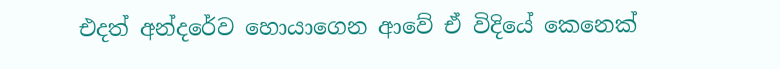එදත් අන්දරේව හොයාගෙන ආවේ ඒ විදියේ කෙනෙක්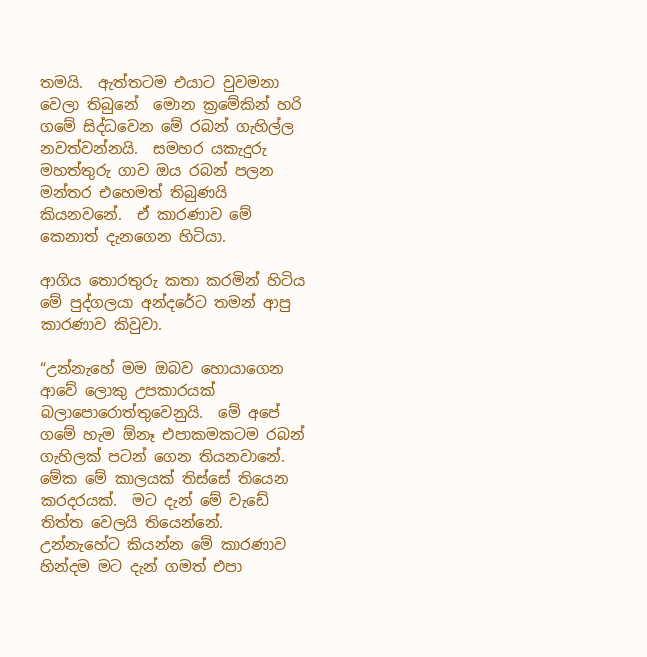තමයි.  ඇත්තටම එයාට වුවමනා වෙලා තිබුනේ  මොන ක්‍රමේකින් හරි ගමේ සිද්ධවෙන මේ රබන් ගැහිල්ල නවත්වන්නයි.  සමහර යකැදුරු මහත්තුරු ගාව ඔය රබන් පලන මන්තර එහෙමත් තිබුණයි කියනවනේ.  ඒ කාරණාව මේ කෙනාත් දැනගෙන හිටියා.

ආගිය තොරතුරු කතා කරමින් හිටිය මේ පුද්ගලයා අන්දරේට තමන් ආපු කාරණාව කිවුවා.

“උන්නැහේ මම ඔබව හොයාගෙන ආවේ ලොකු උපකාරයක් බලාපොරොත්තුවෙනුයි.  මේ අපේ ගමේ හැම ඕනෑ එපාකමකටම රබන් ගැහිලක් පටන් ගෙන තියනවානේ.  මේක මේ කාලයක් තිස්සේ තියෙන කරදරයක්.  මට දැන් මේ වැඩේ තිත්ත වෙලයි තියෙන්නේ.  උන්නැහේට කියන්න මේ කාරණාව හින්දම මට දැන් ගමත් එපා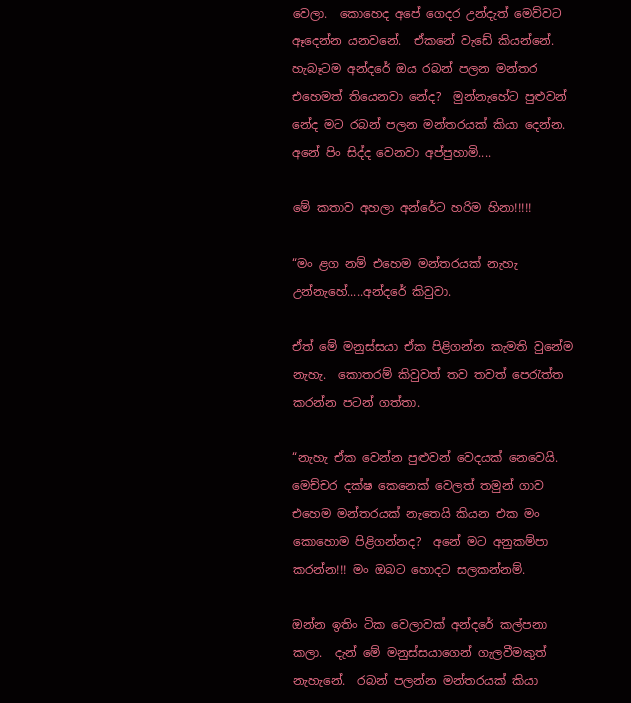වෙලා.  කොහෙද අපේ ගෙදර උන්දැත් මෙව්වට ඈදෙන්න යනවනේ.  ඒකනේ වැඩේ කියන්නේ.  හැබෑටම අන්දරේ ඔය රබන් පලන මන්තර එහෙමත් තියෙනවා නේද?  මුන්නැහේට පුළුවන් නේද මට රබන් පලන මන්තරයක් කියා දෙන්න.  අනේ පිං සිද්ද වෙනවා අප්පුහාමි....

මේ කතාව අහලා අන්රේට හරිම හිනා!!!!!

“මං ළග නම් එහෙම මන්තරයක් නැහැ උන්නැහේ.....අන්දරේ කිවුවා.

ඒත් මේ මනුස්සයා ඒක පිළිගන්න කැමති වුනේම නැහැ.  කොතරම් කිවුවත් තව තවත් පෙරැත්ත කරන්න පටන් ගත්තා.

“නැහැ ඒක වෙන්න පුළුවන් වෙදයක් නෙවෙයි.  මෙච්චර දක්ෂ කෙනෙක් වෙලත් තමුන් ගාව එහෙම මන්තරයක් නැතෙයි කියන එක මං කොහොම පිළිගන්නද?  අනේ මට අනුකම්පා කරන්න!!! මං ඔබට හොදට සලකන්නම්.

ඔන්න ඉතිං ටික වෙලාවක් අන්දරේ කල්පනා කලා.  දැන් මේ මනුස්සයාගෙන් ගැලවීමකුත් නැහැනේ.  රබන් පලන්න මන්තරයක් කියා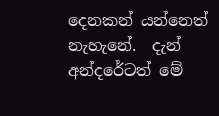දෙනකන් යන්නෙත් නැහැනේ.  දැන් අන්දරේටත් මේ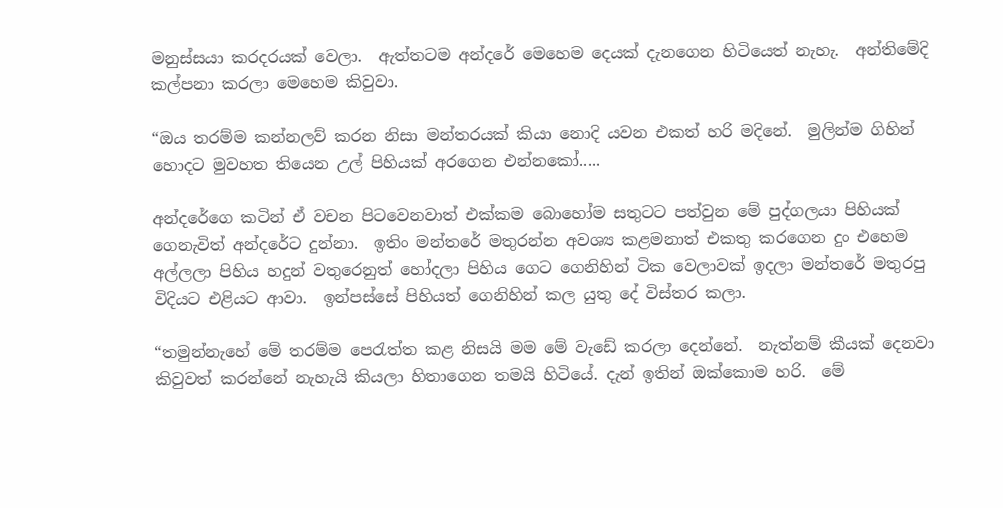මනුස්සයා කරදරයක් වෙලා.  ඇත්තටම අන්දරේ මෙහෙම දෙයක් දැනගෙන හිටියෙත් නැහැ.  අන්තිමේදි කල්පනා කරලා මෙහෙම කිවුවා.

“ඔය තරම්ම කන්නලව් කරන නිසා මන්තරයක් කියා නොදි යවන එකත් හරි මදිනේ.  මුලින්ම ගිහින් හොදට මුවහත තියෙන උල් පිහියක් අරගෙන එන්නකෝ.....

අන්දරේගෙ කටින් ඒ වචන පිටවෙනවාත් එක්කම බොහෝම සතුටට පත්වුන මේ පුද්ගලයා පිහියක් ගෙනැවිත් අන්දරේට දුන්නා.  ඉතිං මන්තරේ මතුරන්න අවශ්‍ය කළමනාත් එකතු කරගෙන දුං එහෙම අල්ලලා පිහිය හදුන් වතුරෙනුත් හෝදලා පිහිය ගෙට ගෙනිහින් ටික වෙලාවක් ඉදලා මන්තරේ මතුරපු විදියට එළියට ආවා.  ඉන්පස්සේ පිහියත් ගෙනිහින් කල යුතු දේ විස්තර කලා.

“තමුන්නැහේ මේ තරම්ම පෙරැත්ත කළ නිසයි මම මේ වැඩේ කරලා දෙන්නේ.  නැත්නම් කීයක් දෙනවා කිවුවත් කරන්නේ නැහැයි කියලා හිතාගෙන තමයි හිටියේ. දැන් ඉතින් ඔක්කොම හරි.  මේ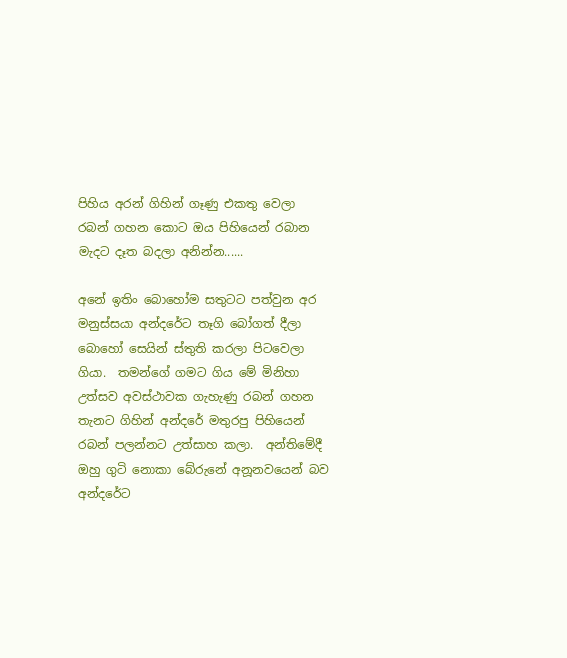පිහිය අරන් ගිහින් ගෑණු එකතු වෙලා රබන් ගහන කොට ඔය පිහියෙන් රබාන මැදට දෑත බදලා අනින්න......

අනේ ඉතිං බොහෝම සතුටට පත්වුන අර මනුස්සයා අන්දරේට තෑගි බෝගත් දීලා බොහෝ සෙයින් ස්තුති කරලා පිටවෙලා ගියා.  තමන්ගේ ගමට ගිය මේ මිනිහා උත්සව අවස්ථාවක ගැහැණු රබන් ගහන තැනට ගිහින් අන්දරේ මතුරපු පිහියෙන් රබන් පලන්නට උත්සාහ කලා.  අන්තිමේදී ඔහු ගුටි නොකා බේරුනේ අනූනවයෙන් බව අන්දරේට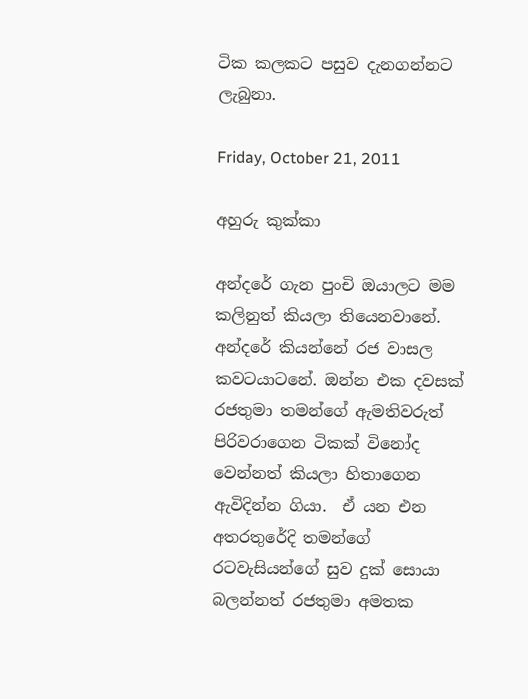ටික කලකට පසුව දැනගන්නට ලැබුනා.

Friday, October 21, 2011

අහුරු කුක්කා

අන්දරේ ගැන පුංචි ඔයාලට මම කලිනුත් කියලා තියෙනවානේ. අන්දරේ කියන්නේ රජ වාසල කවටයාටනේ. ඔන්න එක දවසක් රජතුමා තමන්ගේ ඇමතිවරුත් පිරිවරාගෙන ටිකක් විනෝද වෙන්නත් කියලා හිතාගෙන ඇවිදින්න ගියා.  ඒ යන එන අතරතුරේදි තමන්ගේ රටවැසියන්ගේ සුව දුක් සොයා බලන්නත් රජතුමා අමතක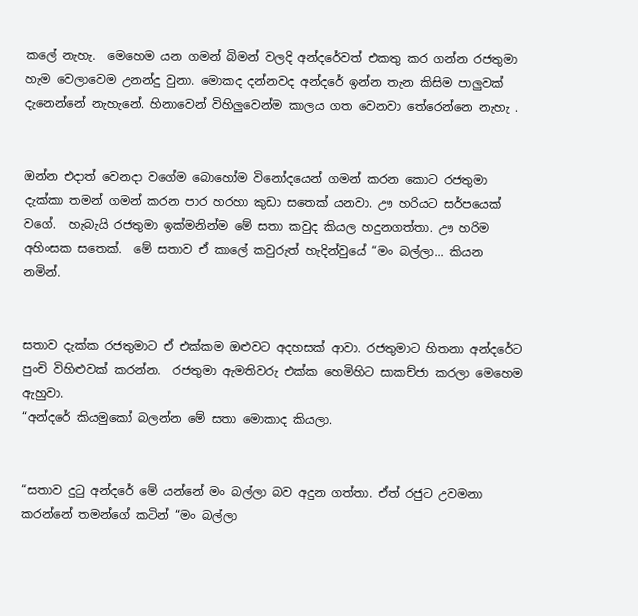කලේ නැහැ.  මෙහෙම යන ගමන් බිමන් වලදි අන්දරේවත් එකතු කර ගන්න රජතුමා හැම වෙලාවෙම උනන්දු වුනා. මොකද දන්නවද අන්දරේ ඉන්න තැන කිසිම පාලුවක් දැනෙන්නේ නැහැනේ. හිනාවෙන් විහිලුවෙන්ම කාලය ගත වෙනවා තේරෙන්නෙ නැහැ .


ඔන්න එදාත් වෙනදා වගේම බොහෝම විනෝදයෙන් ගමන් කරන කොට රජතුමා දැක්කා තමන් ගමන් කරන පාර හරහා කුඩා සතෙක් යනවා. ඌ හරියට සර්පයෙක් වගේ.  හැබැයි රජතුමා ඉක්මනින්ම මේ සතා කවුද කියල හදුනගත්තා. ඌ හරිම අහිංසක සතෙක්.  මේ සතාව ඒ කාලේ කවුරුත් හැදින්වුයේ “මං බල්ලා... කියන නමින්.


සතාව දැක්ක රජතුමාට ඒ එක්කම ඔළුවට අදහසක් ආවා. රජතුමාට හිතනා අන්දරේට පුංචි විහිළුවක් කරන්න.  රජතුමා ඇමතිවරු එක්ක හෙමිහිට සාකච්ජා කරලා මෙහෙම ඇහුවා.
“අන්දරේ කියමුකෝ බලන්න මේ සතා මොකාද කියලා.


“සතාව දුටු අන්දරේ මේ යන්නේ මං බල්ලා බව අදුන ගත්තා. ඒත් රජුට උවමනා කරන්නේ තමන්ගේ කටින් “මං බල්ලා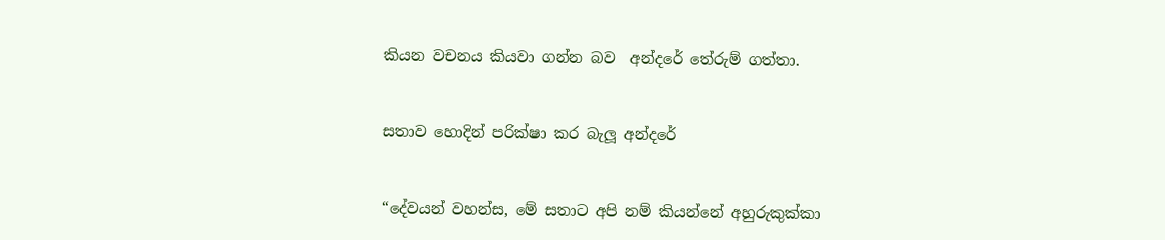කියන වචනය කියවා ගන්න බව  අන්දරේ තේරුම් ගත්තා.


සතාව හොදින් පරික්ෂා කර බැලූ අන්දරේ


“දේවයන් වහන්ස, මේ සතාට අපි නම් කියන්නේ අහුරුකුක්කා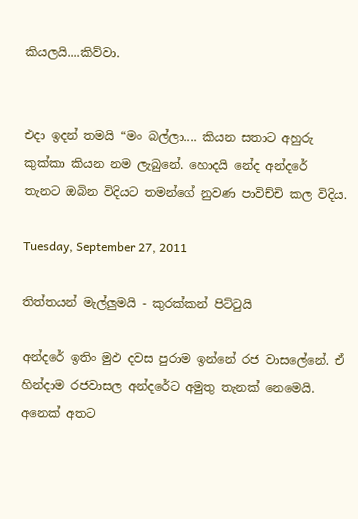කියලයි....කිව්වා.


එදා ඉදන් තමයි “මං බල්ලා.... කියන සතාට අහුරු කුක්කා කියන නම ලැබුනේ. හොදයි නේද අන්දරේ තැනට ඔබින විදියට තමන්ගේ නුවණ පාවිච්චි කල විදිය.

Tuesday, September 27, 2011

තිත්තයන් මැල්ලුමයි - කුරක්කන් පිට්ටුයි

අන්දරේ ඉතිං මුඵ දවස පුරාම ඉන්නේ රජ වාසලේනේ. ඒ හින්දාම රජවාසල අන්දරේට අමුතු තැනක් නෙමෙයි.  අනෙක් අතට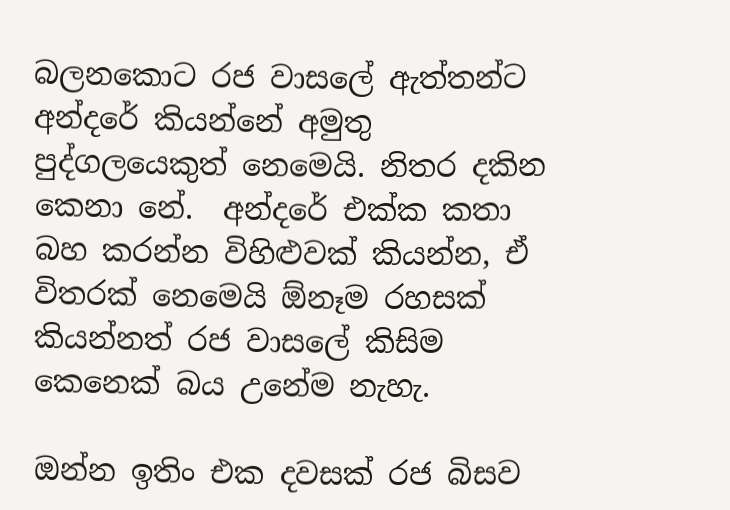බලනකොට රජ වාසලේ ඇත්තන්ට අන්දරේ කියන්නේ අමුතු පුද්ගලයෙකුත් නෙමෙයි. නිතර දකින කෙනා නේ.  අන්දරේ එක්ක කතා බහ කරන්න විහිළුවක් කියන්න, ඒ විතරක් නෙමෙයි ඕනෑම රහසක් කියන්නත් රජ වාසලේ කිසිම කෙනෙක් බය උනේම නැහැ.

ඔන්න ඉතිං එක දවසක් රජ බිසව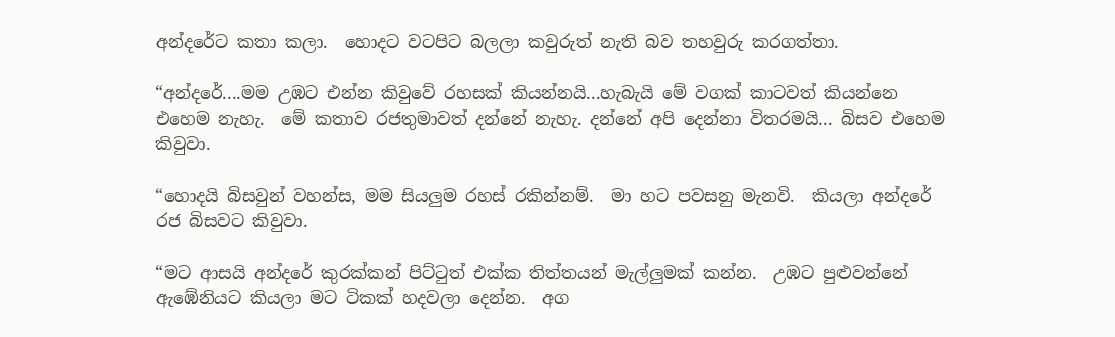අන්දරේට කතා කලා.  හොදට වටපිට බලලා කවුරුත් නැති බව තහවුරු කරගත්තා.

“අන්දරේ....මම උඹට එන්න කිවුවේ රහසක් කියන්නයි...හැබැයි මේ වගක් කාටවත් කියන්නෙ එහෙම නැහැ.  මේ කතාව රජතුමාවත් දන්නේ නැහැ. දන්නේ අපි දෙන්නා විතරමයි... බිසව එහෙම කිවුවා.

“හොදයි බිසවුන් වහන්ස, මම සියලුම රහස් රකින්නම්.  මා හට පවසනු මැනවි.  කියලා අන්දරේ රජ බිසවට කිවුවා.

“මට ආසයි අන්දරේ කුරක්කන් පිට්ටුත් එක්ක තිත්තයන් මැල්ලුමක් කන්න.  උඹට පුළුවන්නේ ඇඹේනියට කියලා මට ටිකක් හදවලා දෙන්න.  අග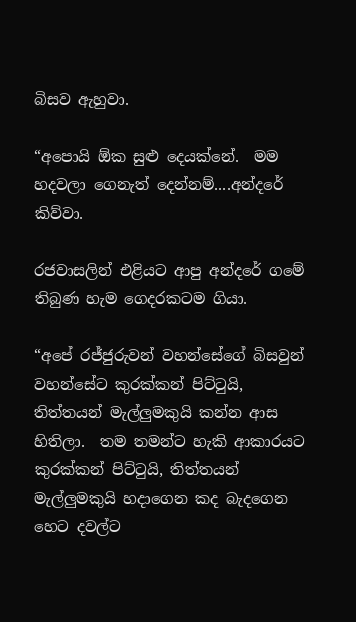බිසව ඇහුවා.

“අපොයි ඕක සුළු දෙයක්නේ.  මම හදවලා ගෙනැත් දෙන්නම්....අන්දරේ කිව්වා.

රජවාසලින් එළියට ආපු අන්දරේ ගමේ තිබුණ හැම ගෙදරකටම ගියා.

“අපේ රජ්ජුරුවන් වහන්සේගේ බිසවුන් වහන්සේට කුරක්කන් පිට්ටුයි, තිත්තයන් මැල්ලුමකුයි කන්න ආස හිතිලා.  තම තමන්ට හැකි ආකාරයට කුරක්කන් පිට්ටුයි, තිත්තයන් මැල්ලුමකුයි හදාගෙන කද බැදගෙන හෙට දවල්ට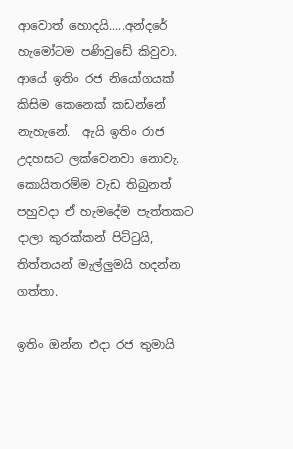ආවොත් හොදයි.....අන්දරේ හැමෝටම පණිවුඩේ කිවුවා.  ආයේ ඉතිං රජ නියෝගයක් කිසිම කෙනෙක් කඩන්නේ නැහැනේ.  ඇයි ඉතිං රාජ උදහසට ලක්වෙනවා නොවැ.  කොයිතරම්ම වැඩ තිබුනත් පහුවදා ඒ හැමදේම පැත්තකට දාලා කුරක්කන් පිට්ටුයි, තිත්තයන් මැල්ලුමයි හදන්න ගත්තා.

ඉතිං ඔන්න එදා රජ තුමායි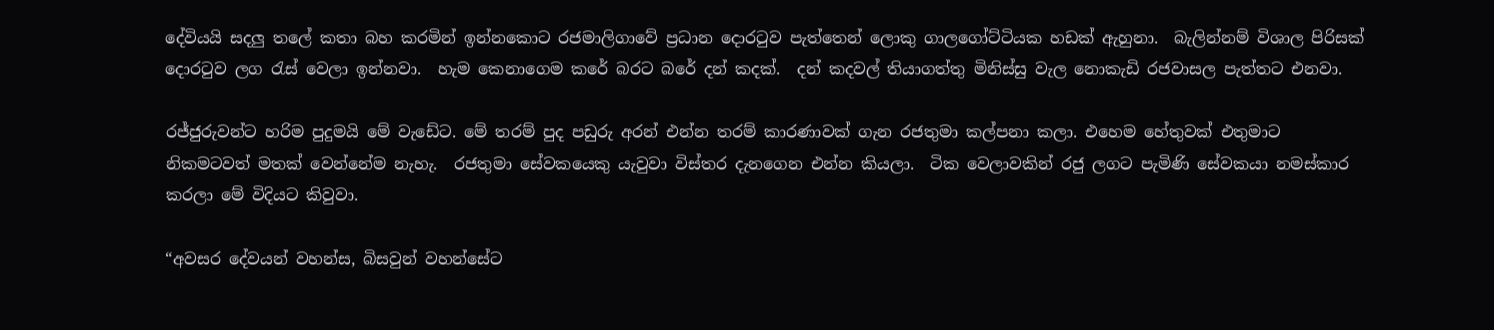දේවියයි සදලු තලේ කතා බහ කරමින් ඉන්නකොට රජමාලිගාවේ ප්‍රධාන දොරටුව පැත්තෙන් ලොකු ගාලගෝට්ටියක හඩක් ඇහුනා.  බැලින්නම් විශාල පිරිසක් දොරටුව ලග රැස් වෙලා ඉන්නවා.  හැම කෙනාගෙම කරේ බරට බරේ දන් කදක්.  දන් කදවල් තියාගත්තු මිනිස්සු වැල නොකැඩි රජවාසල පැත්තට එනවා.

රජ්ජුරුවන්ට හරිම පුදුමයි මේ වැඩේට. මේ තරම් පුද පඩුරු අරන් එන්න තරම් කාරණාවක් ගැන රජතුමා කල්පනා කලා. එහෙම හේතුවක් එතුමාට නිකමටවත් මතක් වෙන්නේම නැහැ.  රජතුමා සේවකයෙකු යැවුවා විස්තර දැනගෙන එන්න කියලා.  ටික වෙලාවකින් රජු ලගට පැමිණි සේවකයා නමස්කාර කරලා මේ විදියට කිවුවා.

“අවසර දේවයන් වහන්ස, බිසවුන් වහන්සේට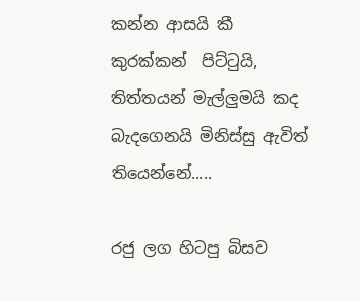කන්න ආසයි කී කුරක්කන්  පිට්ටුයි, තිත්තයන් මැල්ලුමයි කද බැදගෙනයි මිනිස්සු ඇවිත් තියෙන්නේ.....

රජු ලග හිටපු බිසව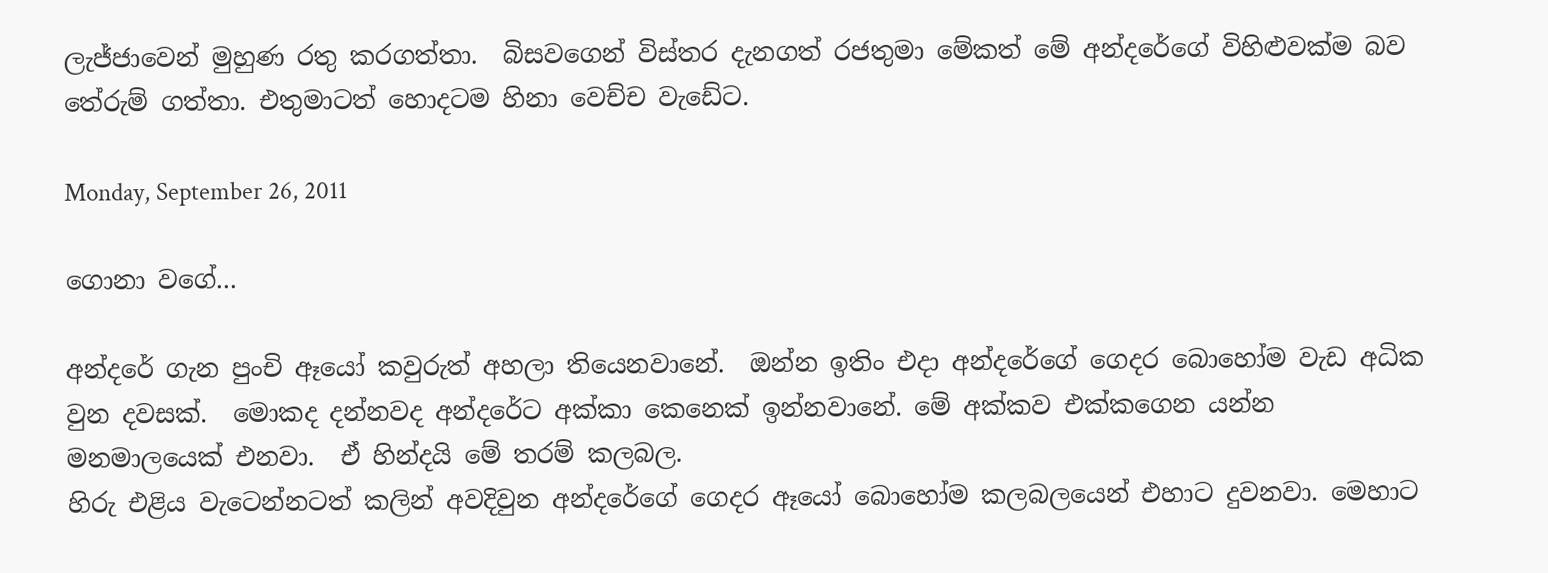ලැජ්ජාවෙන් මුහුණ රතු කරගත්තා.  බිසවගෙන් විස්තර දැනගත් රජතුමා මේකත් මේ අන්දරේගේ විහිළුවක්ම බව තේරුම් ගත්තා. එතුමාටත් හොදටම හිනා වෙච්ච වැඩේට.

Monday, September 26, 2011

ගොනා වගේ...

අන්දරේ ගැන පුංචි ඈයෝ කවුරුත් අහලා තියෙනවානේ.  ඔන්න ඉතිං එදා අන්දරේගේ ගෙදර බොහෝම වැඩ අධික වුන දවසක්.  මොකද දන්නවද අන්දරේට අක්කා කෙනෙක් ඉන්නවානේ. මේ අක්කව එක්කගෙන යන්න මනමාලයෙක් එනවා.  ඒ හින්දයි මේ තරම් කලබල.
හිරු එළිය වැටෙන්නටත් කලින් අවදිවුන අන්දරේගේ ගෙදර ඈයෝ බොහෝම කලබලයෙන් එහාට දුවනවා. මෙහාට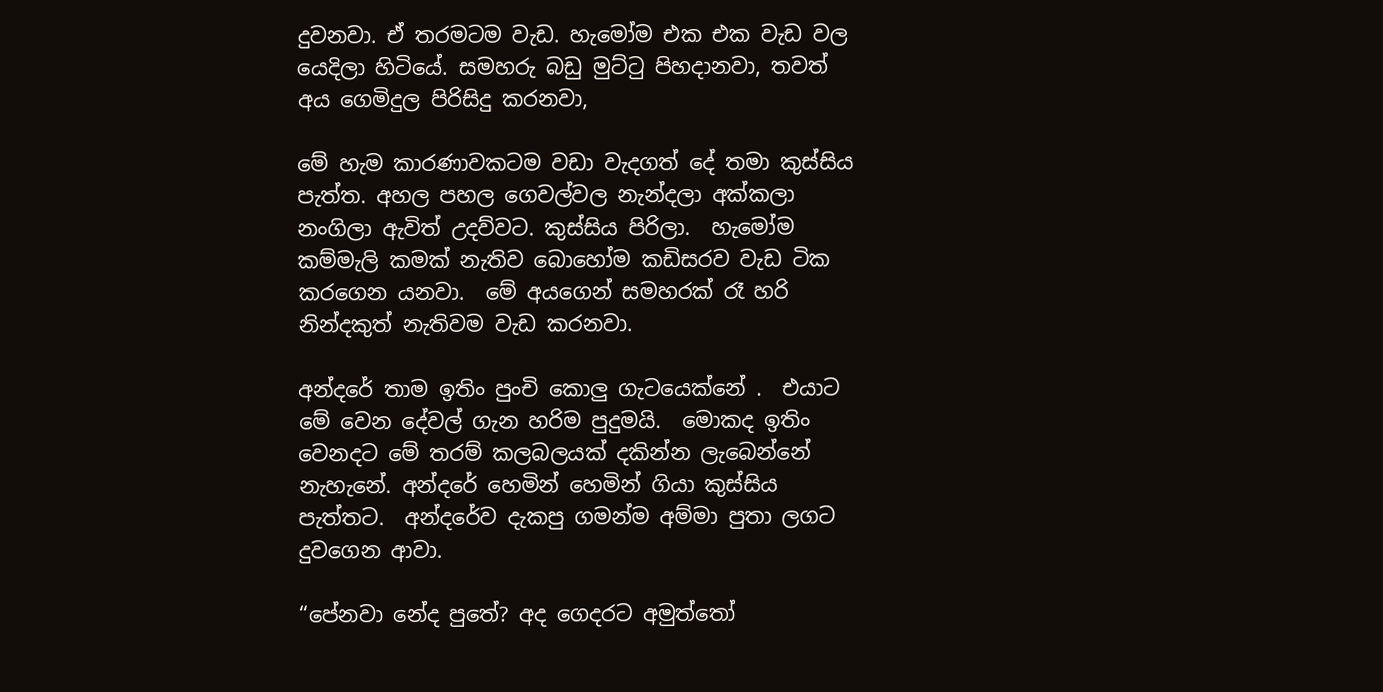දුවනවා. ඒ තරමටම වැඩ. හැමෝම එක එක වැඩ වල යෙදිලා හිටියේ. සමහරු බඩු මුට්ටු පිහදානවා, තවත් අය ගෙමිදුල පිරිසිදු කරනවා,

මේ හැම කාරණාවකටම වඩා වැදගත් දේ තමා කුස්සිය පැත්ත. අහල පහල ගෙවල්වල නැන්දලා අක්කලා නංගිලා ඇවිත් උදව්වට. කුස්සිය පිරිලා.  හැමෝම කම්මැලි කමක් නැතිව බොහෝම කඩිසරව වැඩ ටික කරගෙන යනවා.  මේ අයගෙන් සමහරක් රෑ හරි නින්දකුත් නැතිවම වැඩ කරනවා.

අන්දරේ තාම ඉතිං පුංචි කොලු ගැටයෙක්නේ .  එයාට මේ වෙන දේවල් ගැන හරිම පුදුමයි.  මොකද ඉතිං වෙනදට මේ තරම් කලබලයක් දකින්න ලැබෙන්නේ නැහැනේ. අන්දරේ හෙමින් හෙමින් ගියා කුස්සිය පැත්තට.  අන්දරේව දැකපු ගමන්ම අම්මා පුතා ලගට දුවගෙන ආවා.

“පේනවා නේද පුතේ? අද ගෙදරට අමුත්තෝ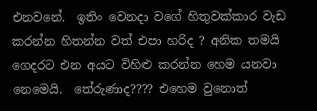එනවනේ.  ඉතිං වෙනදා වගේ හිතුවක්කාර වැඩ කරන්න හිතන්න වත් එපා හරිද ? අනික තමයි ගෙදරට එන අයට විහිළු කරන්න හෙම යනවා නෙමෙයි.  තේරුණාද???? එහෙම වුනොත්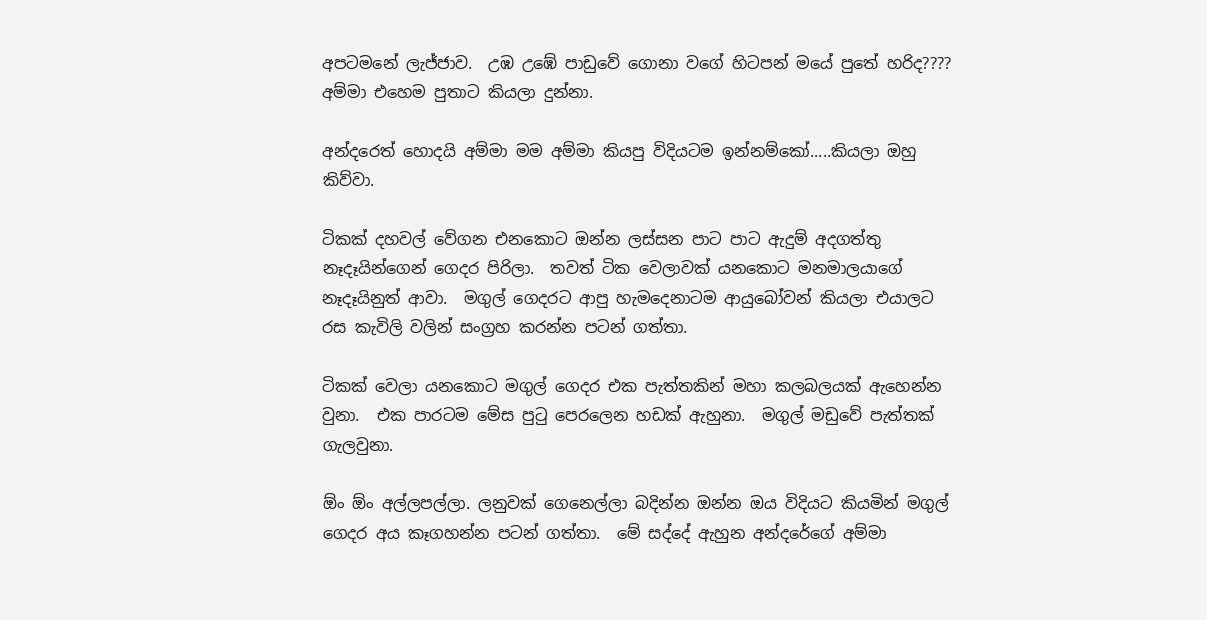අපටමනේ ලැජ්ජාව.  උඹ උඹේ පාඩුවේ ගොනා වගේ හිටපන් මයේ පුතේ හරිද????
අම්මා එහෙම පුතාට කියලා දුන්නා.

අන්දරෙත් හොදයි අම්මා මම අම්මා කියපු විදියටම ඉන්නම්කෝ.....කියලා ඔහු කිව්වා.

ටිකක් දහවල් වේගන එනකොට ඔන්න ලස්සන පාට පාට ඇදුම් අදගත්තු නෑදෑයින්ගෙන් ගෙදර පිරිලා.  තවත් ටික වෙලාවක් යනකොට මනමාලයාගේ නෑදෑයිනුත් ආවා.  මගුල් ගෙදරට ආපු හැමදෙනාටම ආයුබෝවන් කියලා එයාලට රස කැවිලි වලින් සංග්‍රහ කරන්න පටන් ගත්තා.

ටිකක් වෙලා යනකොට මගුල් ගෙදර එක පැත්තකින් මහා කලබලයක් ඇහෙන්න වුනා.  එක පාරටම මේස පුටු පෙරලෙන හඩක් ඇහුනා.  මගුල් මඩුවේ පැත්තක් ගැලවුනා.

ඕං ඕං අල්ලපල්ලා. ලනුවක් ගෙනෙල්ලා බදින්න ඔන්න ඔය විදියට කියමින් මගුල් ගෙදර අය කෑගහන්න පටන් ගත්තා.  මේ සද්දේ ඇහුන අන්දරේගේ අම්මා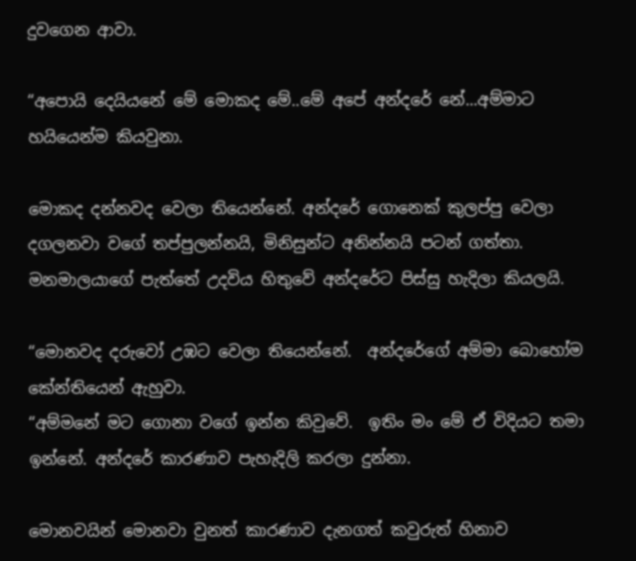දුවගෙන ආවා.

“අපොයි දෙයියනේ මේ මොකද මේ..මේ අපේ අන්දරේ නේ...අම්මාට හයියෙන්ම කියවුනා.

මොකද දන්නවද වෙලා තියෙන්නේ. අන්දරේ ගොනෙක් කුලප්පු වෙලා දගලනවා වගේ තප්පුලන්නයි, මිනිසුන්ට අනින්නයි පටන් ගත්තා.  මනමාලයාගේ පැත්තේ උදවිය හිතුවේ අන්දරේට පිස්සු හැදිලා කියලයි.

“මොනවද දරුවෝ උඹට වෙලා තියෙන්නේ.  අන්දරේගේ අම්මා බොහෝම කේන්තියෙන් ඇහුවා.
“අම්මනේ මට ගොනා වගේ ඉන්න කිවුවේ.  ඉතිං මං මේ ඒ විදියට තමා ඉන්නේ. අන්දරේ කාරණාව පැහැදිලි කරලා දුන්නා.

මොනවයින් මොනවා වුනත් කාරණාව දැනගත් කවුරුත් හිනාව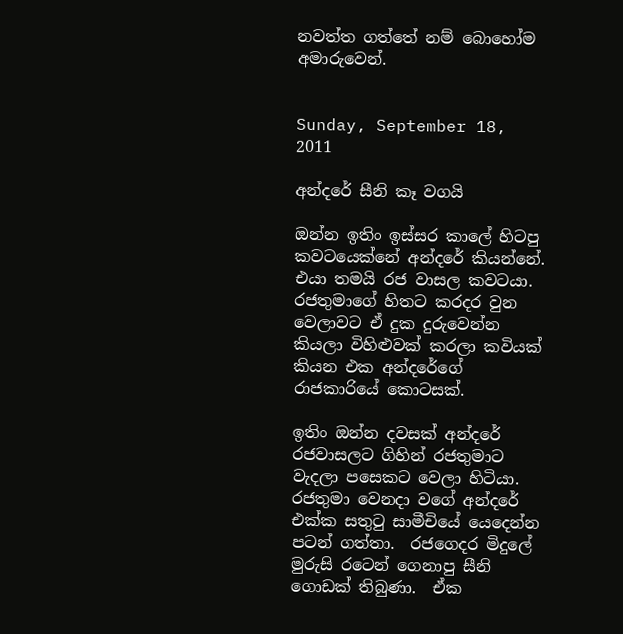නවත්ත ගත්තේ නම් බොහෝම අමාරුවෙන්.


Sunday, September 18, 2011

අන්දරේ සීනි කෑ වගයි

ඔන්න ඉතිං ඉස්සර කාලේ හිටපු කවටයෙක්නේ අන්දරේ කියන්නේ.  එයා තමයි රජ වාසල කවටයා. රජතුමාගේ හිතට කරදර වුන වෙලාවට ඒ දුක දුරුවෙන්න කියලා විහිළුවක් කරලා කවියක් කියන එක අන්දරේගේ රාජකාරියේ කොටසක්.

ඉතිං ඔන්න දවසක් අන්දරේ  රජවාසලට ගිහින් රජතුමාට වැදලා පසෙකට වෙලා හිටියා.  රජතුමා වෙනදා වගේ අන්දරේ එක්ක සතුටු සාමීචියේ යෙදෙන්න පටන් ගත්තා.  රජගෙදර මිදුලේ මුරුසි රටෙන් ගෙනාපු සීනි ගොඩක් තිබුණා.  ඒක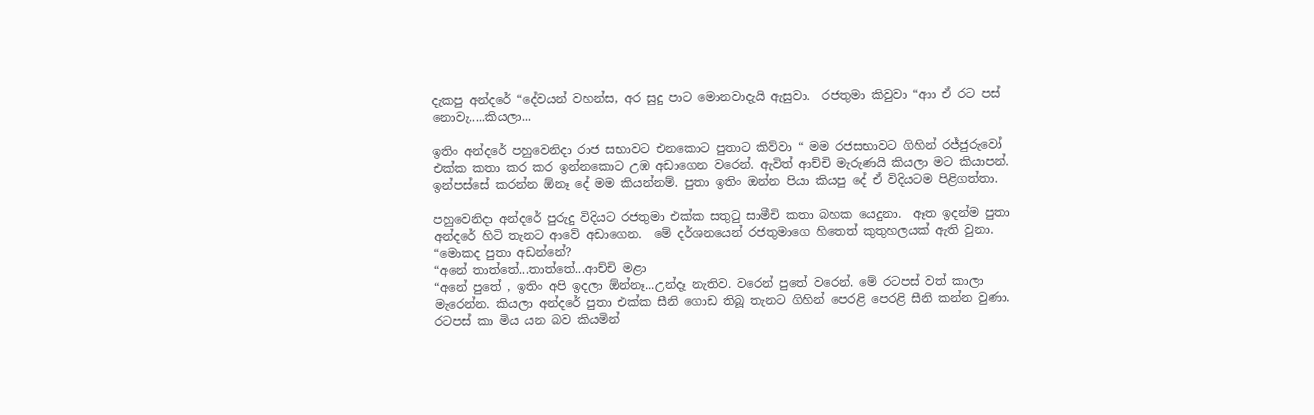දැකපු අන්දරේ “දේවයන් වහන්ස, අර සුදු පාට මොනවාදැයි ඇසුවා.  රජතුමා කිවුවා “ආා ඒ රට පස් නොවැ.....කියලා...

ඉතිං අන්දරේ පහුවෙනිදා රාජ සභාවට එනකොට පුතාට කිව්වා “ මම රජසභාවට ගිහින් රජ්ජුරුවෝ එක්ක කතා කර කර ඉන්නකොට උඹ අඩාගෙන වරෙන්. ඇවිත් ආච්චි මැරුණයි කියලා මට කියාපන්.  ඉන්පස්සේ කරන්න ඕනෑ දේ මම කියන්නම්. පුතා ඉතිං ඔන්න පියා කියපු දේ ඒ විදියටම පිළිගත්තා.

පහුවෙනිදා අන්දරේ පුරුදු විදියට රජතුමා එක්ක සතුටු සාමීචි කතා බහක යෙදුනා.  ඈත ඉදන්ම පුතා අන්දරේ හිටි තැනට ආවේ අඩාගෙන.  මේ දර්ශනයෙන් රජතුමාගෙ හිතෙත් කුතුහලයක් ඇති වුනා.
“මොකද පුතා අඩන්නේ?
“අනේ තාත්තේ...තාත්තේ...ආච්චි මළා
“අනේ පුතේ , ඉතිං අපි ඉදලා ඕන්නෑ...උන්දෑ නැතිව. වරෙන් පුතේ වරෙන්. මේ රටපස් වත් කාලා මැරෙන්න. කියලා අන්දරේ පුතා එක්ක සීනි ගොඩ තිබූ තැනට ගිහින් පෙරළි පෙරළි සීනි කන්න වුණා.
රටපස් කා මිය යන බව කියමින්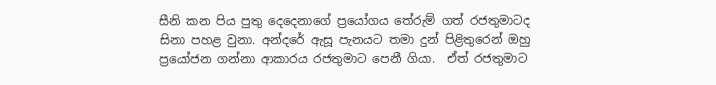සීනි කන පිය පුතු දෙදෙනාගේ ප්‍රයෝගය තේරුම් ගත් රජතුමාටද සිනා පහළ වුනා. අන්දරේ ඇසූ පැනයට තමා දුන් පිළිතුරෙන් ඔහු ප්‍රයෝජන ගන්නා ආකාරය රජතුමාට පෙනී ගියා.  ඒත් රජතුමාට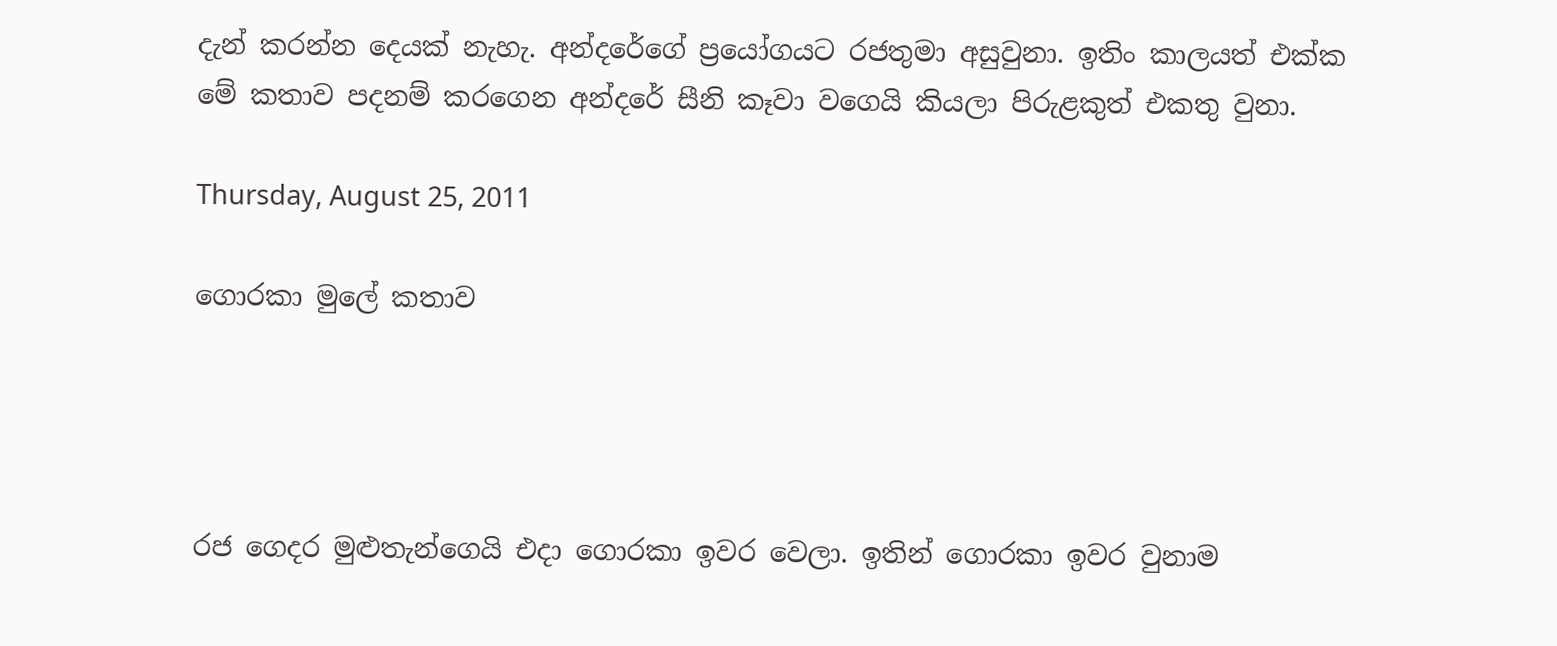දැන් කරන්න දෙයක් නැහැ. අන්දරේගේ ප්‍රයෝගයට රජතුමා අසුවුනා. ඉතිං කාලයත් එක්ක මේ කතාව පදනම් කරගෙන අන්දරේ සීනි කෑවා වගෙයි කියලා පිරුළකුත් එකතු වුනා.

Thursday, August 25, 2011

ගොරකා මුලේ කතාව




රජ ගෙදර මුළුතැන්ගෙයි එදා ගොරකා ඉවර වෙලා. ඉතින් ගොරකා ඉවර වුනාම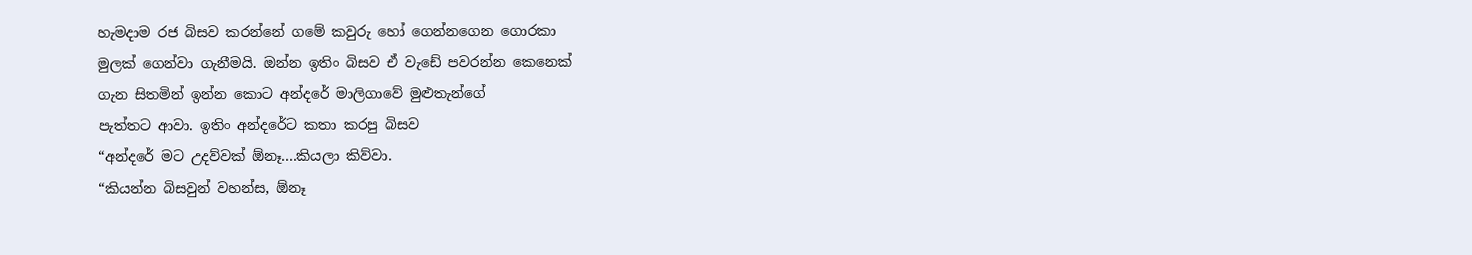හැමදාම රජ බිසව කරන්නේ ගමේ කවුරු හෝ ගෙන්නගෙන ගොරකා
මුලක් ගෙන්වා ගැනීමයි. ඔන්න ඉතිං බිසව ඒ වැඩේ පවරන්න කෙනෙක්
ගැන සිතමින් ඉන්න කොට අන්දරේ මාලිගාවේ මුළුතැන්ගේ
පැත්තට ආවා. ඉතිං අන්දරේට කතා කරපු බිසව
“අන්දරේ මට උදව්වක් ඕනෑ....කියලා කිව්වා.
“කියන්න බිසවුන් වහන්ස, ඕනෑ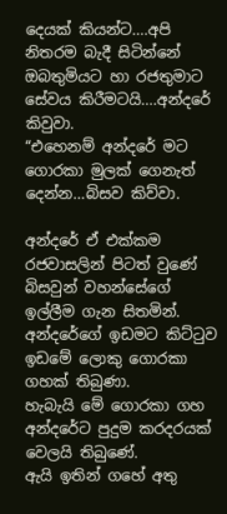දෙයක් කියන්ට....අපි නිතරම බැදී සිටින්නේ
ඔබතුමියට හා රජතුමාට සේවය කිරීමටයි....අන්දරේ කිවුවා.
“එහෙනම් අන්දරේ මට ගොරකා මුලක් ගෙනැත් දෙන්න...බිසව කිව්වා.

අන්දරේ ඒ එක්කම රජවාසලින් පිටත් වුණේ බිසවුන් වහන්සේගේ ඉල්ලීම ගැන සිතමින්.
අන්දරේගේ ඉඩමට කිට්ටුව ඉඩමේ ලොකු ගොරකා ගහක් තිබුණා.
හැබැයි මේ ගොරකා ගහ අන්දරේට පුදුම කරදරයක් වෙලයි තිබුණේ.
ඇයි ඉතින් ගහේ අතු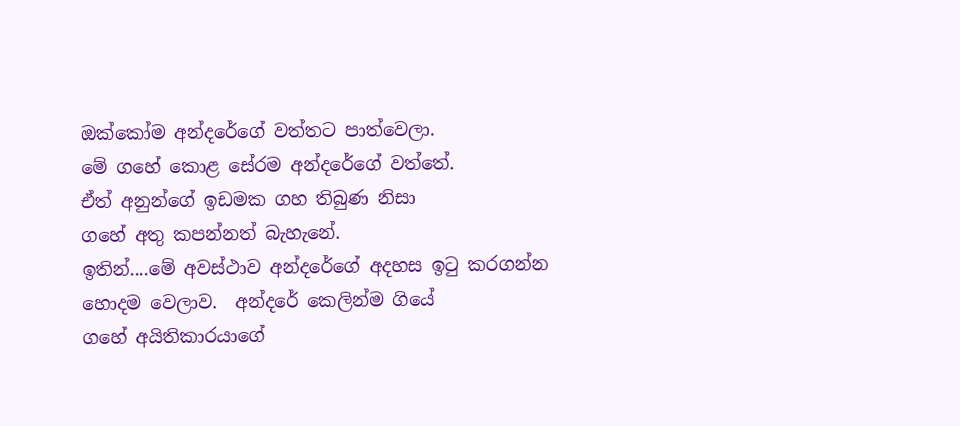ඔක්කෝම අන්දරේගේ වත්තට පාත්වෙලා.
මේ ගහේ කොළ සේරම අන්දරේගේ වත්තේ.
ඒත් අනුන්ගේ ඉඩමක ගහ තිබුණ නිසා
ගහේ අතු කපන්නත් බැහැනේ.
ඉතින්....මේ අවස්ථාව අන්දරේගේ අදහස ඉටු කරගන්න
හොදම වෙලාව.  අන්දරේ කෙලින්ම ගියේ
ගහේ අයිතිකාරයාගේ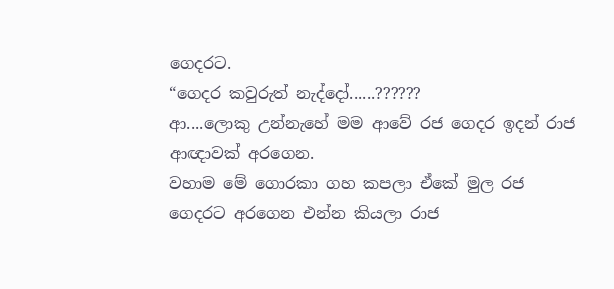ගෙදරට.
“ගෙදර කවුරුත් නැද්දෝ......??????
ආ....ලොකු උන්නැහේ මම ආවේ රජ ගෙදර ඉදන් රාජ ආඥාවක් අරගෙන.
වහාම මේ ගොරකා ගහ කපලා ඒකේ මුල රජ ගෙදරට අරගෙන එන්න කියලා රාජ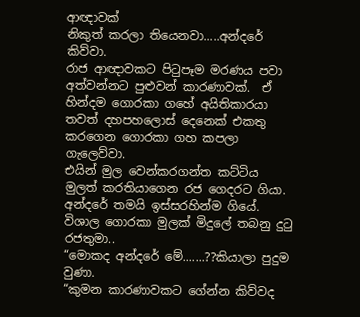ආඥාවක්
නිකුත් කරලා තියෙනවා.....අන්දරේ කිව්වා.
රාජ ආඥාවකට පිටුපෑම මරණය පවා අත්වන්නට පුළුවන් කාරණාවක්.  ඒ හින්දම ගොරකා ගහේ අයිතිකාරයා තවත් දහපහලොස් දෙනෙක් එකතු කරගෙන ගොරකා ගහ කපලා ගැලෙව්වා.
එයින් මුල වෙන්කරගන්ත කට්ටිය  මුලත් කරතියාගෙන රජ ගෙදරට ගියා.
අන්දරේ තමයි ඉස්සරහින්ම ගියේ.
විශාල ගොරකා මුලක් මිදුලේ තබනු දුටු රජතුමා..
“මොකද අන්දරේ මේ.......??කියාලා පුදුම වුණා.
“කුමන කාරණාවකට ගේන්න කිව්වද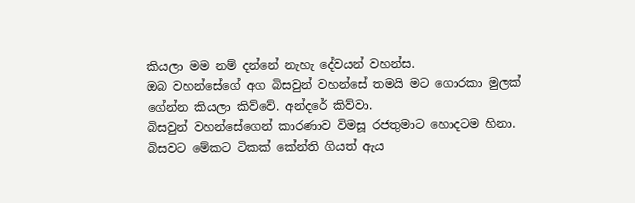කියලා මම නම් දන්නේ නැහැ දේවයන් වහන්ස.
ඔබ වහන්සේගේ අග බිසවුන් වහන්සේ තමයි මට ගොරකා මුලක්
ගේන්න කියලා කිව්වේ. අන්දරේ කිව්වා.
බිසවුන් වහන්සේගෙන් කාරණාව විමසූ රජතුමාට හොදටම හිනා.
බිසවට මේකට ටිකක් කේන්ති ගියත් ඇය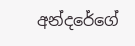අන්දරේගේ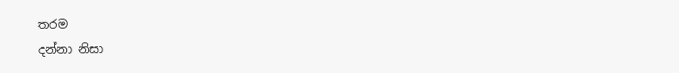තරම
දන්නා නිසා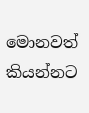මොනවත් කියන්නට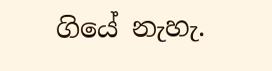ගියේ නැහැ.